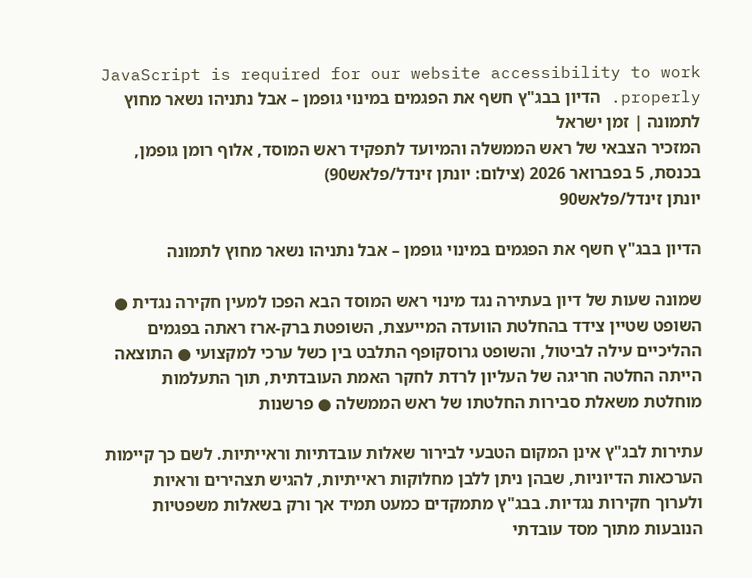JavaScript is required for our website accessibility to work properly. הדיון בבג"ץ חשף את הפגמים במינוי גופמן – אבל נתניהו נשאר מחוץ לתמונה | זמן ישראל
המזכיר הצבאי של ראש הממשלה והמיועד לתפקיד ראש המוסד, אלוף רומן גופמן, בכנסת, 5 בפברואר 2026 (צילום: יונתן זינדל/פלאש90)
יונתן זינדל/פלאש90

הדיון בבג"ץ חשף את הפגמים במינוי גופמן – אבל נתניהו נשאר מחוץ לתמונה

שמונה שעות של דיון בעתירה נגד מינוי ראש המוסד הבא הפכו למעין חקירה נגדית ● השופט שטיין צידד בהחלטת הוועדה המייעצת, השופטת ברק-ארז ראתה בפגמים ההליכיים עילה לביטול, והשופט גרוסקופף התלבט בין כשל ערכי למקצועי ● התוצאה הייתה החלטה חריגה של העליון לרדת לחקר האמת העובדתית, תוך התעלמות מוחלטת משאלת סבירות החלטתו של ראש הממשלה ● פרשנות

עתירות לבג"ץ אינן המקום הטבעי לבירור שאלות עובדתיות וראייתיות. לשם כך קיימות הערכאות הדיוניות, שבהן ניתן ללבן מחלוקות ראייתיות, להגיש תצהירים וראיות ולערוך חקירות נגדיות. בבג"ץ מתמקדים כמעט תמיד אך ורק בשאלות משפטיות הנובעות מתוך מסד עובדתי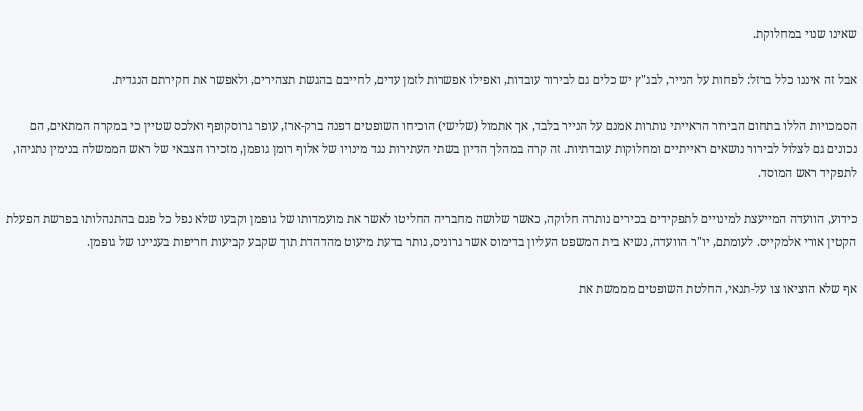שאינו שנוי במחלוקת.

אבל זה איננו כלל ברזל: לפחות על הנייר, לבג"ץ יש כלים גם לבירור עובדות, ואפילו אפשרות לזמן עדים, לחייבם בהגשת תצהירים, ולאפשר את חקירתם הנגדית.

הסמכויות הללו בתחום הבירור הראייתי נותרות אמנם על הנייר בלבד, אך אתמול (שלישי) הוכיחו השופטים דפנה ברק-ארז, עופר גרוסקופף ואלכס שטיין כי במקרה המתאים, הם נכונים גם לצלול לבירור נושאים ראייתיים ומחלוקות עובדתיות. זה קרה במהלך הדיון בשתי העתירות נגד מינויו של אלוף רומן גופמן, מזכירו הצבאי של ראש הממשלה בנימין נתניהו, לתפקיד ראש המוסד.

כידוע, הוועדה המייעצת למינויים לתפקידים בכירים נותרה חלוקה, כאשר שלושה מחבריה החליטו לאשר את מועמדותו של גופמן וקבעו שלא נפל כל פגם בהתנהלותו בפרשת הפעלת הקטין אורי אלמקייס. לעומתם, יו"ר הוועדה, נשיא בית המשפט העליון בדימוס אשר גרוניס, נותר בדעת מיעוט מהדהדת תוך שקבע קביעות חריפות בעניינו של גופמן.

אף שלא הוציאו צו על-תנאי, החלטת השופטים מממשת את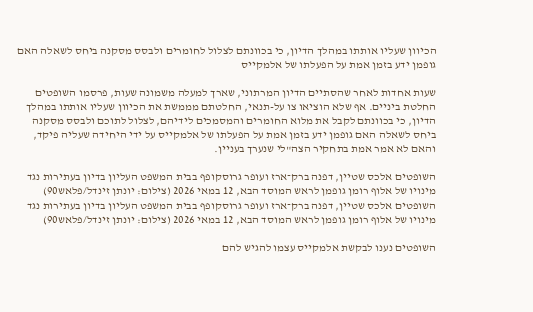הכיוון שעליו אותתו במהלך הדיון, כי בכוונתם לצלול לחומרים ולבסס מסקנה ביחס לשאלה האם גופמן ידע בזמן אמת על הפעלתו של אלמקייס

שעות אחדות לאחר שהסתיים הדיון המרתוני, שארך למעלה משמונה שעות, פרסמו השופטים החלטת ביניים. אף שלא הוציאו צו על-תנאי, החלטתם מממשת את הכיוון שעליו אותתו במהלך הדיון, כי בכוונתם לקבל את מלוא החומרים והמסמכים לידיהם, לצלול לתוכם ולבסס מסקנה ביחס לשאלה האם גופמן ידע בזמן אמת על הפעלתו של אלמקייס על ידי היחידה שעליה פיקד, והאם לא אמר אמת בתחקיר הצה"לי שנערך בעניין.

השופטים אלכס שטיין, דפנה ברק־ארז ועופר גרוסקופף בבית המשפט העליון בדיון בעתירות נגד מינויו של אלוף רומן גופמן לראש המוסד הבא, 12 במאי 2026 (צילום: יונתן זינדל/פלאש90)
השופטים אלכס שטיין, דפנה ברק־ארז ועופר גרוסקופף בבית המשפט העליון בדיון בעתירות נגד מינויו של אלוף רומן גופמן לראש המוסד הבא, 12 במאי 2026 (צילום: יונתן זינדל/פלאש90)

השופטים נענו לבקשת אלמקייס עצמו להגיש להם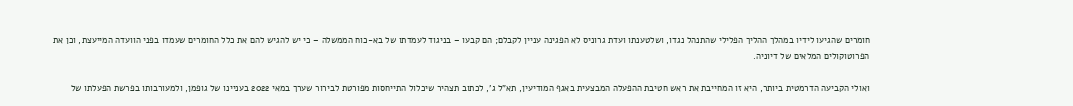חומרים שהגיעו לידיו במהלך ההליך הפלילי שהתנהל נגדו, ושלטענתו ועדת גרוניס לא הפגינה עניין לקבלם; הם קבעו – בניגוד לעמדתו של בא-כוח הממשלה – כי יש להגיש להם את כלל החומרים שעמדו בפני הוועדה המייעצת, וכן את הפרוטוקולים המלאים של דיוניה.

ואולי הקביעה הדרמטית ביותר, היא זו המחייבת את ראש חטיבת ההפעלה המבצעית באגף המודיעין, תא"ל ג', לכתוב תצהיר שיכלול התייחסות מפורטת לבירור שערך במאי 2022 בעניינו של גופמן, ולמעורבותו בפרשת הפעלתו של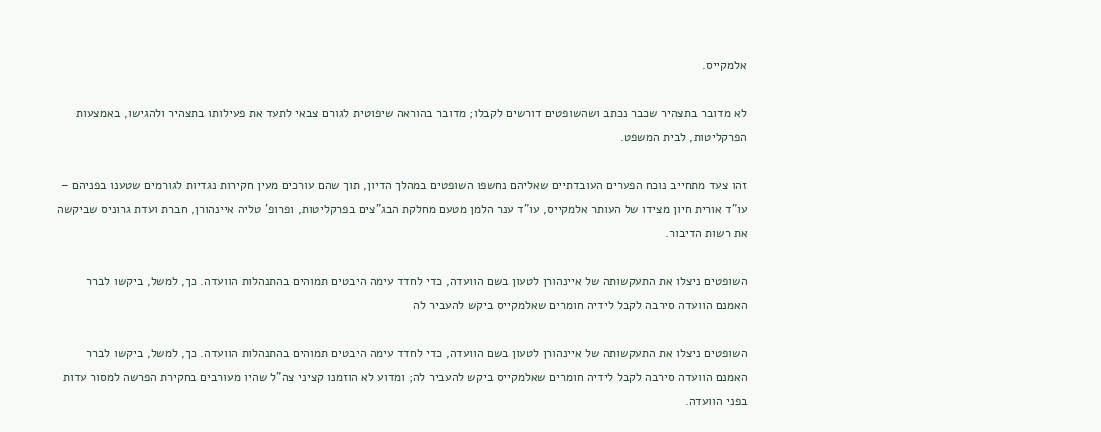אלמקייס.

לא מדובר בתצהיר שכבר נכתב ושהשופטים דורשים לקבלו; מדובר בהוראה שיפוטית לגורם צבאי לתעד את פעילותו בתצהיר ולהגישו, באמצעות הפרקליטות, לבית המשפט.

זהו צעד מתחייב נוכח הפערים העובדתיים שאליהם נחשפו השופטים במהלך הדיון, תוך שהם עורכים מעין חקירות נגדיות לגורמים שטענו בפניהם – עו"ד אורית חיון מצידו של העותר אלמקייס, עו"ד ענר הלמן מטעם מחלקת הבג"צים בפרקליטות, ופרופ' טליה איינהורן, חברת ועדת גרוניס שביקשה את רשות הדיבור.

השופטים ניצלו את התעקשותה של איינהורן לטעון בשם הוועדה, כדי לחדד עימה היבטים תמוהים בהתנהלות הוועדה. כך, למשל, ביקשו לברר האמנם הוועדה סירבה לקבל לידיה חומרים שאלמקייס ביקש להעביר לה

השופטים ניצלו את התעקשותה של איינהורן לטעון בשם הוועדה, כדי לחדד עימה היבטים תמוהים בהתנהלות הוועדה. כך, למשל, ביקשו לברר האמנם הוועדה סירבה לקבל לידיה חומרים שאלמקייס ביקש להעביר לה; ומדוע לא הוזמנו קציני צה"ל שהיו מעורבים בחקירת הפרשה למסור עדות בפני הוועדה.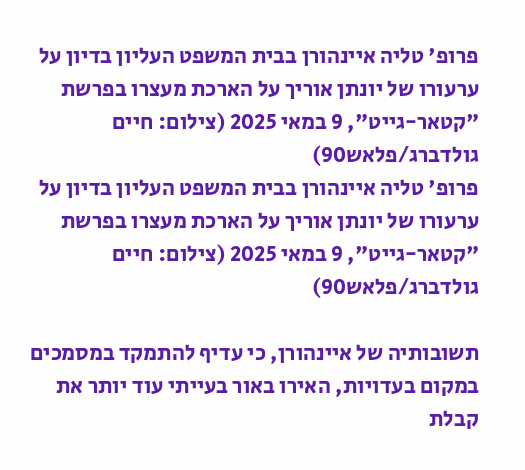פרופ' טליה איינהורן בבית המשפט העליון בדיון על ערעורו של יונתן אוריך על הארכת מעצרו בפרשת "קטאר-גייט", 9 במאי 2025 (צילום: חיים גולדברג/פלאש90)
פרופ' טליה איינהורן בבית המשפט העליון בדיון על ערעורו של יונתן אוריך על הארכת מעצרו בפרשת "קטאר-גייט", 9 במאי 2025 (צילום: חיים גולדברג/פלאש90)

תשובותיה של איינהורן, כי עדיף להתמקד במסמכים במקום בעדויות, האירו באור בעייתי עוד יותר את קבלת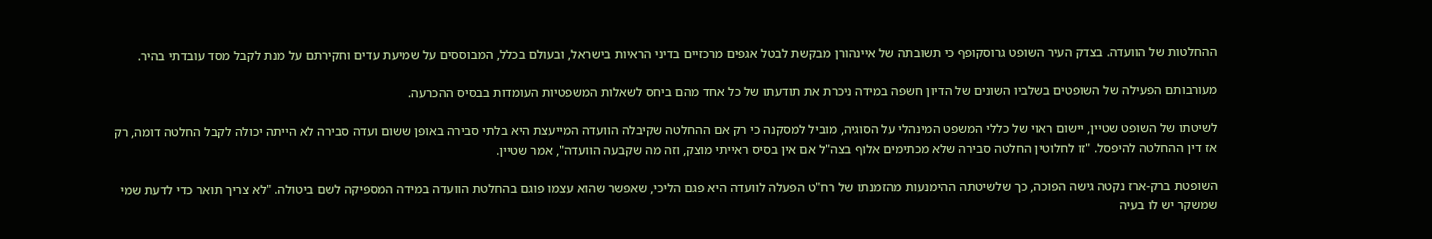ההחלטות של הוועדה. בצדק העיר השופט גרוסקופף כי תשובתה של איינהורן מבקשת לבטל אגפים מרכזיים בדיני הראיות בישראל, ובעולם בכלל, המבוססים על שמיעת עדים וחקירתם על מנת לקבל מסד עובדתי בהיר.

מעורבותם הפעילה של השופטים בשלביו השונים של הדיון חשפה במידה ניכרת את תודעתו של כל אחד מהם ביחס לשאלות המשפטיות העומדות בבסיס ההכרעה.

לשיטתו של השופט שטיין, יישום ראוי של כללי המשפט המינהלי על הסוגיה, מוביל למסקנה כי רק אם ההחלטה שקיבלה הוועדה המייעצת היא בלתי סבירה באופן ששום ועדה סבירה לא הייתה יכולה לקבל החלטה דומה, רק אז דין ההחלטה להיפסל. "זו לחלוטין החלטה סבירה שלא מכתימים אלוף בצה"ל אם אין בסיס ראייתי מוצק, וזה מה שקבעה הוועדה", אמר שטיין.

השופטת ברק-ארז נקטה גישה הפוכה, כך שלשיטתה ההימנעות מהזמנתו של רח"ט הפעלה לוועדה היא פגם הליכי, שאפשר שהוא עצמו פוגם בהחלטת הוועדה במידה המספיקה לשם ביטולה. "לא צריך תואר כדי לדעת שמי שמשקר יש לו בעיה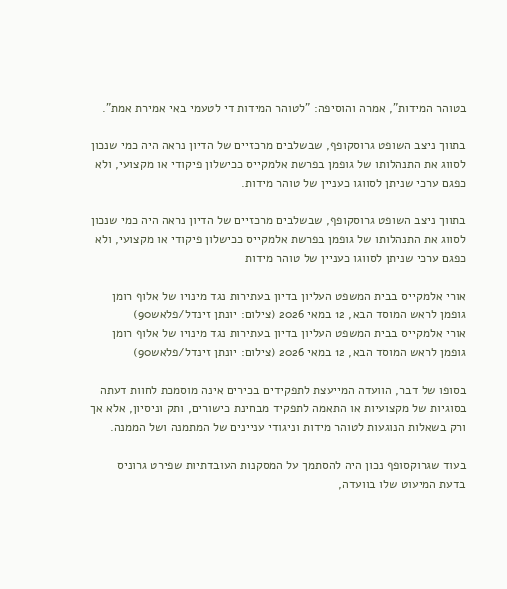בטוהר המידות", אמרה והוסיפה: "לטוהר המידות די לטעמי באי אמירת אמת".

בתווך ניצב השופט גרוסקופף, שבשלבים מרכזיים של הדיון נראה היה כמי שנכון לסווג את התנהלותו של גופמן בפרשת אלמקייס ככישלון פיקודי או מקצועי, ולא כפגם ערכי שניתן לסווגו כעניין של טוהר מידות.

בתווך ניצב השופט גרוסקופף, שבשלבים מרכזיים של הדיון נראה היה כמי שנכון לסווג את התנהלותו של גופמן בפרשת אלמקייס ככישלון פיקודי או מקצועי, ולא כפגם ערכי שניתן לסווגו כעניין של טוהר מידות

אורי אלמקייס בבית המשפט העליון בדיון בעתירות נגד מינויו של אלוף רומן גופמן לראש המוסד הבא, 12 במאי 2026 (צילום: יונתן זינדל/פלאש90)
אורי אלמקייס בבית המשפט העליון בדיון בעתירות נגד מינויו של אלוף רומן גופמן לראש המוסד הבא, 12 במאי 2026 (צילום: יונתן זינדל/פלאש90)

בסופו של דבר, הוועדה המייעצת לתפקידים בכירים אינה מוסמכת לחוות דעתה בסוגיות של מקצועיות או התאמה לתפקיד מבחינת כישורים, ותק וניסיון, אלא אך ורק בשאלות הנוגעות לטוהר מידות וניגודי עניינים של המתמנה ושל הממנה.

בעוד שגרוקסופף נכון היה להסתמך על המסקנות העובדתיות שפירט גרוניס בדעת המיעוט שלו בוועדה,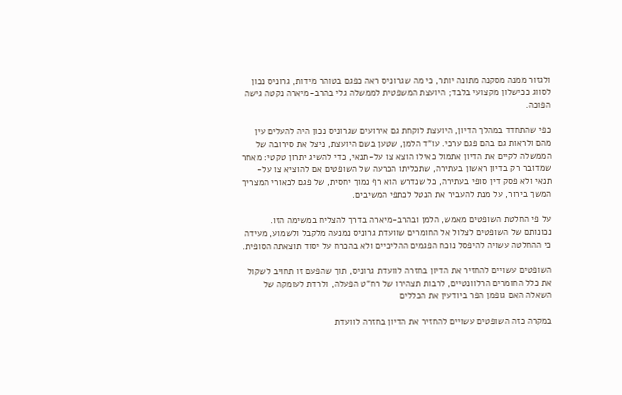ולגזור ממנה מסקנה מתונה יותר, כי מה שגרוניס ראה כפגם בטוהר מידות, גרוניס נכון לסווג ככישלון מקצועי בלבד; היועצת המשפטית לממשלה גלי בהרב-מיארה נקטה גישה הפוכה.

כפי שהתחדד במהלך הדיון, היועצת לוקחת גם אירועים שגרוניס נכון היה להעלים עין מהם ולראות גם בהם פגם ערכי. עו"ד הלמן, שטען בשם היועצת, ניצל את סירובה של הממשלה לקיים את הדיון אתמול כאילו הוצא צו על-תנאי, כדי להשיג יתרון טקטי: מאחר שמדובר רק בדיון ראשון בעתירה, שתכליתו הכרעה של השופטים אם להוציא צו על-תנאי ולא פסק דין סופי בעתירה, כל שנדרש הוא רף נמוך יחסית, של פגם לכאורי המצריך המשך בירור, על מנת להעביר את הנטל לכתפי המשיבים.

על פי החלטת השופטים מאמש, הלמן ובהרב-מיארה בדרך להצליח במשימה הזו. נכונותם של השופטים לצלול אל החומרים שוועדת גרוניס נמנעה מלקבל ולשמוע, מעידה כי ההחלטה עשויה להיפסל נוכח הפגמים ההליכיים ולא בהכרח על יסוד תוצאתה הסופית.

השופטים עשויים להחזיר את הדיון בחזרה לוועדת גרוניס, תוך שהפעם זו תחויב לשקול את כלל החומרים הרלוונטיים, לרבות תצהירו של רח"ט הפעלה, ולרדת לעומקה של השאלה האם גופמן הפר ביודעין את הכללים

במקרה כזה השופטים עשויים להחזיר את הדיון בחזרה לוועדת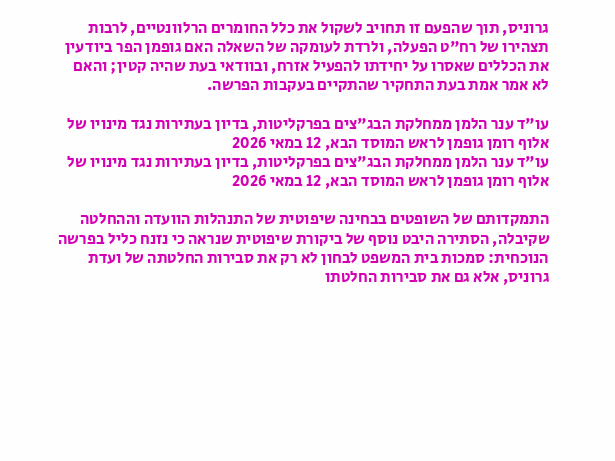גרוניס, תוך שהפעם זו תחויב לשקול את כלל החומרים הרלוונטיים, לרבות תצהירו של רח"ט הפעלה, ולרדת לעומקה של השאלה האם גופמן הפר ביודעין את הכללים שאסרו על יחידתו להפעיל אזרח, ובוודאי בעת שהיה קטין; והאם לא אמר אמת בעת התחקיר שהתקיים בעקבות הפרשה.

עו"ד ענר הלמן ממחלקת הבג"צים בפרקליטות, בדיון בעתירות נגד מינויו של אלוף רומן גופמן לראש המוסד הבא, 12 במאי 2026
עו"ד ענר הלמן ממחלקת הבג"צים בפרקליטות, בדיון בעתירות נגד מינויו של אלוף רומן גופמן לראש המוסד הבא, 12 במאי 2026

התמקדותם של השופטים בבחינה שיפוטית של התנהלות הוועדה וההחלטה שקיבלה, הסתירה היבט נוסף של ביקורת שיפוטית שנראה כי נזנח כליל בפרשה הנוכחית: סמכות בית המשפט לבחון לא רק את סבירות החלטתה של ועדת גרוניס, אלא גם את סבירות החלטתו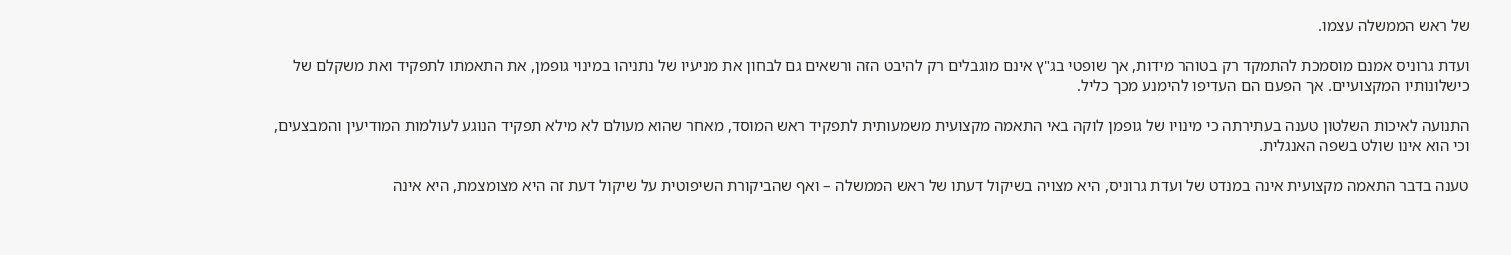של ראש הממשלה עצמו.

ועדת גרוניס אמנם מוסמכת להתמקד רק בטוהר מידות, אך שופטי בג"ץ אינם מוגבלים רק להיבט הזה ורשאים גם לבחון את מניעיו של נתניהו במינוי גופמן, את התאמתו לתפקיד ואת משקלם של כישלונותיו המקצועיים. אך הפעם הם העדיפו להימנע מכך כליל.

התנועה לאיכות השלטון טענה בעתירתה כי מינויו של גופמן לוקה באי התאמה מקצועית משמעותית לתפקיד ראש המוסד, מאחר שהוא מעולם לא מילא תפקיד הנוגע לעולמות המודיעין והמבצעים, וכי הוא אינו שולט בשפה האנגלית.

טענה בדבר התאמה מקצועית אינה במנדט של ועדת גרוניס, היא מצויה בשיקול דעתו של ראש הממשלה – ואף שהביקורת השיפוטית על שיקול דעת זה היא מצומצמת, היא אינה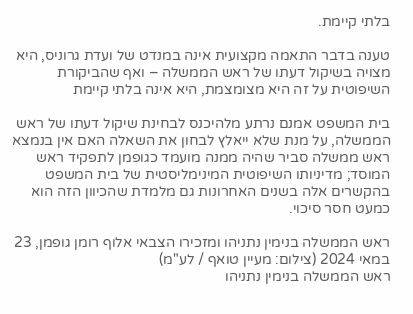בלתי קיימת.

טענה בדבר התאמה מקצועית אינה במנדט של ועדת גרוניס, היא מצויה בשיקול דעתו של ראש הממשלה – ואף שהביקורת השיפוטית על זה היא מצומצמת, היא אינה בלתי קיימת

בית המשפט אמנם נרתע מלהיכנס לבחינת שיקול דעתו של ראש הממשלה, על מנת שלא ייאלץ לבחון את השאלה האם אין בנמצא ראש ממשלה סביר שהיה ממנה מועמד כגופמן לתפקיד ראש המוסד; מדיניותו השיפוטית המינימליסטית של בית המשפט בהקשרים אלה בשנים האחרונות גם מלמדת שהכיוון הזה הוא כמעט חסר סיכוי.

ראש הממשלה בנימין נתניהו ומזכירו הצבאי אלוף רומן גופמן, 23 במאי 2024 (צילום: מעיין טואף / לע"מ)
ראש הממשלה בנימין נתניהו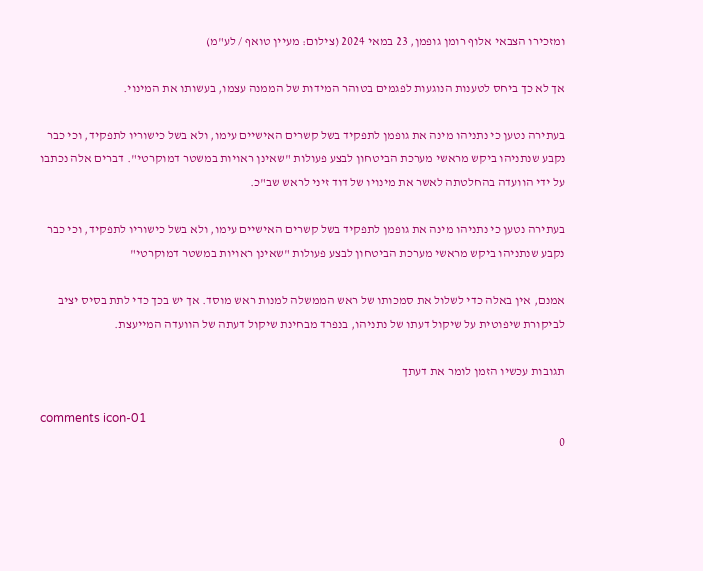ומזכירו הצבאי אלוף רומן גופמן, 23 במאי 2024 (צילום: מעיין טואף / לע"מ)

אך לא כך ביחס לטענות הנוגעות לפגמים בטוהר המידות של הממנה עצמו, בעשותו את המינוי.

בעתירה נטען כי נתניהו מינה את גופמן לתפקיד בשל קשרים האישיים עימו, ולא בשל כישוריו לתפקיד, וכי כבר נקבע שנתניהו ביקש מראשי מערכת הביטחון לבצע פעולות "שאינן ראויות במשטר דמוקרטי". דברים אלה נכתבו על ידי הוועדה בהחלטתה לאשר את מינויו של דוד זיני לראש שב"כ.

בעתירה נטען כי נתניהו מינה את גופמן לתפקיד בשל קשרים האישיים עימו, ולא בשל כישוריו לתפקיד, וכי כבר נקבע שנתניהו ביקש מראשי מערכת הביטחון לבצע פעולות "שאינן ראויות במשטר דמוקרטי"

אמנם, אין באלה כדי לשלול את סמכותו של ראש הממשלה למנות ראש מוסד. אך יש בכך כדי לתת בסיס יציב לביקורת שיפוטית על שיקול דעתו של נתניהו, בנפרד מבחינת שיקול דעתה של הוועדה המייעצת.

תגובות עכשיו הזמן לומר את דעתך

comments icon-01
0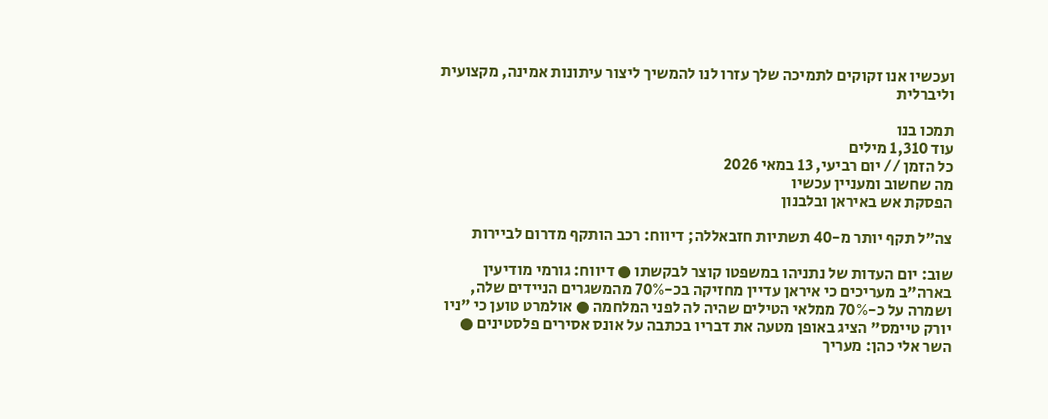ועכשיו אנו זקוקים לתמיכה שלך עזרו לנו להמשיך ליצור עיתונות אמינה, מקצועית וליברלית

תמכו בנו
עוד 1,310 מילים
כל הזמן // יום רביעי, 13 במאי 2026
מה שחשוב ומעניין עכשיו
הפסקת אש באיראן ובלבנון

צה״ל תקף יותר מ-40 תשתיות חזבאללה; דיווח: רכב הותקף מדרום לביירות

שוב: יום העדות של נתניהו במשפטו קוצר לבקשתו ● דיווח: גורמי מודיעין בארה"ב מעריכים כי איראן עדיין מחזיקה בכ-70% מהמשגרים הניידים שלה, ושמרה על כ-70% ממלאי הטילים שהיה לה לפני המלחמה ● אולמרט טוען כי "ניו יורק טיימס" הציג באופן מטעה את דבריו בכתבה על אונס אסירים פלסטינים ● השר אלי כהן: מעריך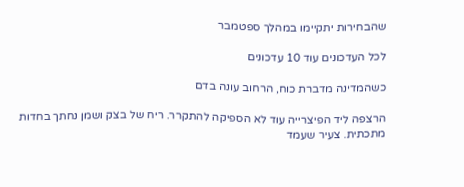שהבחירות יתקיימו במהלך ספטמבר

לכל העדכונים עוד 10 עדכונים

כשהמדינה מדברת כוח, הרחוב עונה בדם

הרצפה ליד הפיצרייה עוד לא הספיקה להתקרר. ריח של בצק ושמן נחתך בחדות מתכתית. צעיר שעמד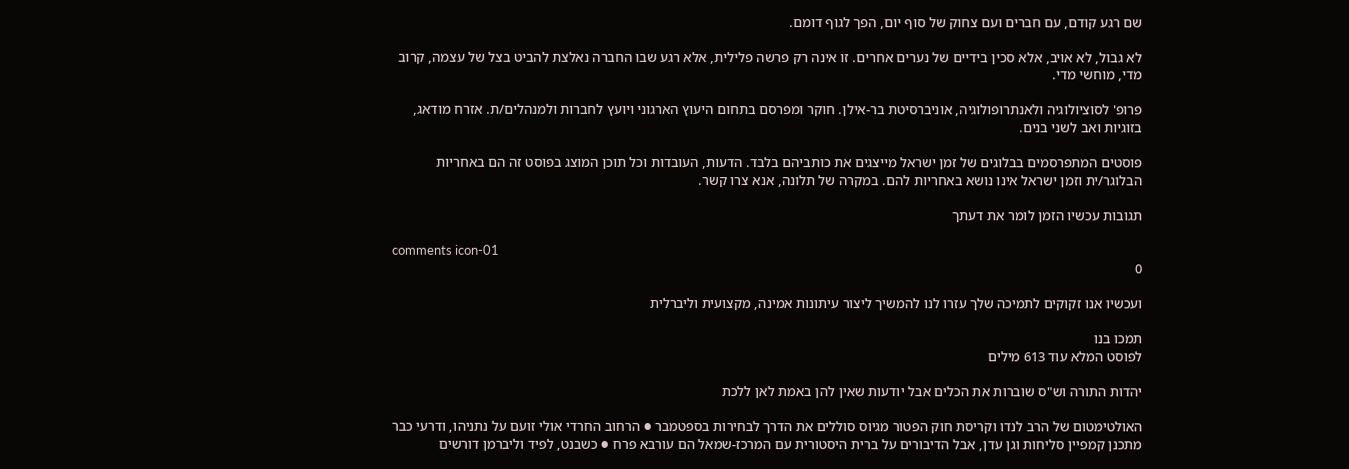שם רגע קודם, עם חברים ועם צחוק של סוף יום, הפך לגוף דומם.

לא גבול, לא אויב, אלא סכין בידיים של נערים אחרים. זו אינה רק פרשה פלילית, אלא רגע שבו החברה נאלצת להביט בצל של עצמה, קרוב מדי, מוחשי מדי.

פרופ' לסוציולוגיה ולאנתרופולוגיה, אוניברסיטת בר-אילן. חוקר ומפרסם בתחום היעוץ הארגוני ויועץ לחברות ולמנהלים/ת. אזרח מודאג, בזוגיות ואב לשני בנים.

פוסטים המתפרסמים בבלוגים של זמן ישראל מייצגים את כותביהם בלבד. הדעות, העובדות וכל תוכן המוצג בפוסט זה הם באחריות הבלוגר/ית וזמן ישראל אינו נושא באחריות להם. במקרה של תלונה, אנא צרו קשר.

תגובות עכשיו הזמן לומר את דעתך

comments icon-01
0

ועכשיו אנו זקוקים לתמיכה שלך עזרו לנו להמשיך ליצור עיתונות אמינה, מקצועית וליברלית

תמכו בנו
לפוסט המלא עוד 613 מילים

יהדות התורה וש"ס שוברות את הכלים אבל יודעות שאין להן באמת לאן ללכת

האולטימטום של הרב לנדו וקריסת חוק הפטור מגיוס סוללים את הדרך לבחירות בספטמבר ● הרחוב החרדי אולי זועם על נתניהו, ודרעי כבר מתכנן קמפיין סליחות וגן עדן, אבל הדיבורים על ברית היסטורית עם המרכז-שמאל הם עורבא פרח ● כשבנט, לפיד וליברמן דורשים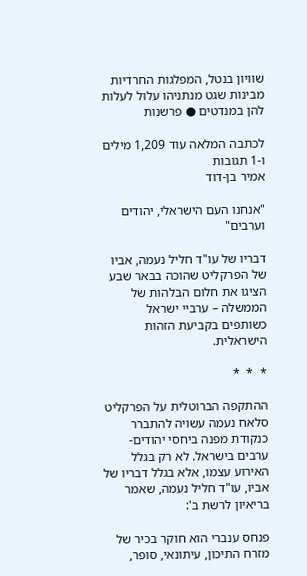שוויון בנטל, המפלגות החרדיות מבינות שגט מנתניהו עלול לעלות להן במנדטים ● פרשנות

לכתבה המלאה עוד 1,209 מילים ו-1 תגובות
אמיר בן-דוד

"אנחנו העם הישראלי, יהודים וערבים"

דבריו של עו"ד חליל נעמה, אביו של הפרקליט שהוכה בבאר שבע הציגו את חלום הבלהות של הממשלה – ערביי ישראל כשותפים בקביעת הזהות הישראלית.

*  *  *

ההתקפה הברוטלית על הפרקליט סלאח נעמה עשויה להתברר כנקודת מפנה ביחסי יהודים-ערבים בישראל. לא רק בגלל האירוע עצמו, אלא בגלל דבריו של אביו, עו"ד חליל נעמה, שאמר בריאיון לרשת ב':

פנחס ענברי הוא חוקר בכיר של מזרח התיכון, עיתונאי, סופר,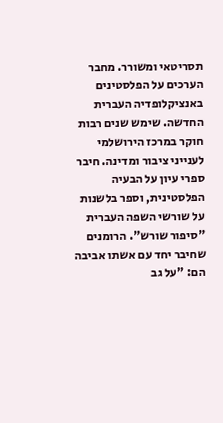תסריטאי ומשורר. מחבר הערכים על הפלסטינים באנציקלופדיה העברית החדשה. שימש שנים רבות חוקר במרכז הירושלמי לענייני ציבור ומדינה. חיבר ספרי עיון על הבעיה הפלסטינית, וספר בלשנות על שורשי השפה העברית "סיפור שורש". הרומנים שחיבר יחד עם אשתו אביבה הם: "על גב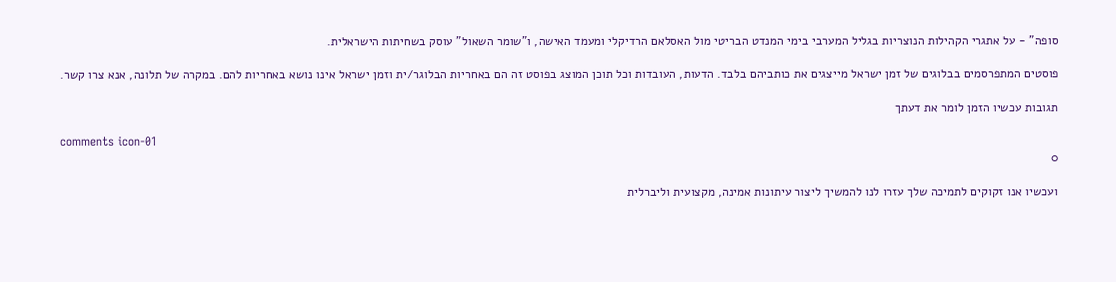סופה" - על אתגרי הקהילות הנוצריות בגליל המערבי בימי המנדט הבריטי מול האסלאם הרדיקלי ומעמד האישה, ו"שומר השאול" עוסק בשחיתות הישראלית.

פוסטים המתפרסמים בבלוגים של זמן ישראל מייצגים את כותביהם בלבד. הדעות, העובדות וכל תוכן המוצג בפוסט זה הם באחריות הבלוגר/ית וזמן ישראל אינו נושא באחריות להם. במקרה של תלונה, אנא צרו קשר.

תגובות עכשיו הזמן לומר את דעתך

comments icon-01
0

ועכשיו אנו זקוקים לתמיכה שלך עזרו לנו להמשיך ליצור עיתונות אמינה, מקצועית וליברלית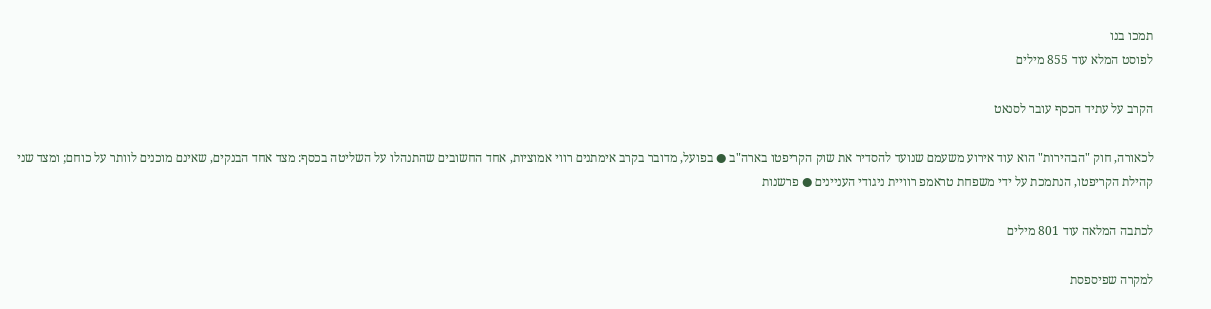תמכו בנו
לפוסט המלא עוד 855 מילים

הקרב על עתיד הכסף עובר לסנאט

לכאורה, חוק "הבהירות" הוא עוד אירוע משעמם שנועד להסדיר את שוק הקריפטו בארה"ב ● בפועל, מדובר בקרב אימתנים רווי אמוציות, אחד החשובים שהתנהלו על השליטה בכסף: מצד אחד הבנקים, שאינם מוכנים לוותר על כוחם; ומצד שני קהילת הקריפטו, הנתמכת על ידי משפחת טראמפ רוויית ניגודי העניינים ● פרשנות

לכתבה המלאה עוד 801 מילים

למקרה שפיספסת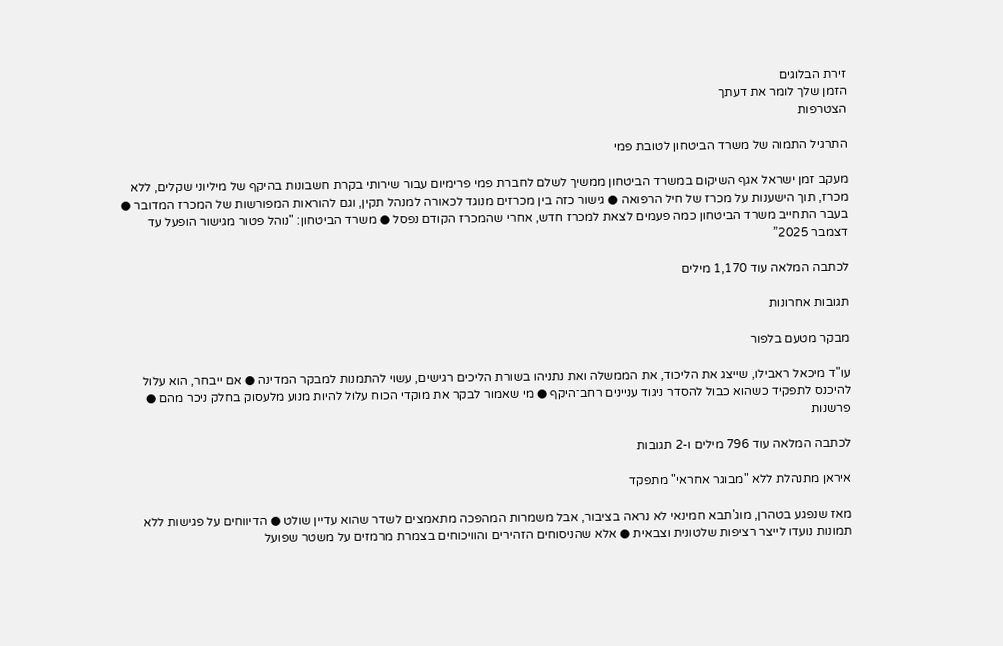זירת הבלוגים
הזמן שלך לומר את דעתך
הצטרפות

התרגיל התמוה של משרד הביטחון לטובת פמי

מעקב זמן ישראל אגף השיקום במשרד הביטחון ממשיך לשלם לחברת פמי פרימיום עבור שירותי בקרת חשבונות בהיקף של מיליוני שקלים, ללא מכרז, תוך הישענות על מכרז של חיל הרפואה ● גישור כזה בין מכרזים מנוגד לכאורה למנהל תקין, וגם להוראות המפורשות של המכרז המדובר ● בעבר התחייב משרד הביטחון כמה פעמים לצאת למכרז חדש, אחרי שהמכרז הקודם נפסל ● משרד הביטחון: "נוהל פטור מגישור הופעל עד דצמבר 2025”

לכתבה המלאה עוד 1,170 מילים

תגובות אחרונות

מבקר מטעם בלפור

עו"ד מיכאל ראבילו, שייצג את הליכוד, את הממשלה ואת נתניהו בשורת הליכים רגישים, עשוי להתמנות למבקר המדינה ● אם ייבחר, הוא עלול להיכנס לתפקיד כשהוא כבול להסדר ניגוד עניינים רחב־היקף ● מי שאמור לבקר את מוקדי הכוח עלול להיות מנוע מלעסוק בחלק ניכר מהם ● פרשנות

לכתבה המלאה עוד 796 מילים ו-2 תגובות

איראן מתנהלת ללא "מבוגר אחראי" מתפקד

מאז שנפגע בטהרן, מוג'תבא חמינאי לא נראה בציבור, אבל משמרות המהפכה מתאמצים לשדר שהוא עדיין שולט ● הדיווחים על פגישות ללא תמונות נועדו לייצר רציפות שלטונית וצבאית ● אלא שהניסוחים הזהירים והוויכוחים בצמרת מרמזים על משטר שפועל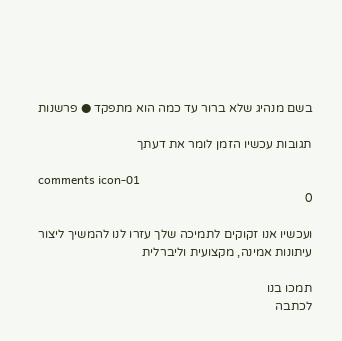בשם מנהיג שלא ברור עד כמה הוא מתפקד ● פרשנות

תגובות עכשיו הזמן לומר את דעתך

comments icon-01
0

ועכשיו אנו זקוקים לתמיכה שלך עזרו לנו להמשיך ליצור עיתונות אמינה, מקצועית וליברלית

תמכו בנו
לכתבה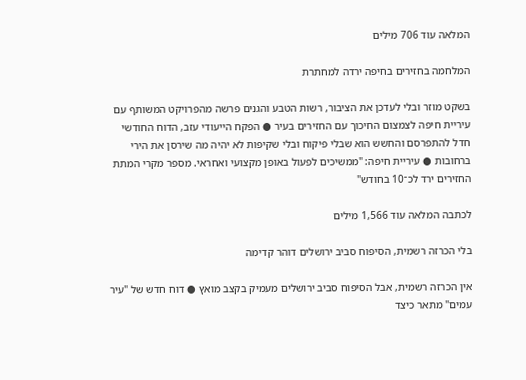המלאה עוד 706 מילים

המלחמה בחזירים בחיפה ירדה למחתרת

בשקט מוזר ובלי לעדכן את הציבור, רשות הטבע והגנים פרשה מהפרויקט המשותף עם עיריית חיפה לצמצום החיכוך עם החזירים בעיר ● הפקח הייעודי עזב, הדוח החודשי חדל להתפרסם והחשש הוא שבלי פיקוח ובלי שקיפות לא יהיה מה שירסן את הירי ברחובות ● עיריית חיפה: "ממשיכים לפעול באופן מקצועי ואחראי. מספר מקרי המתת החזירים ירד לכ־10 בחודש"

לכתבה המלאה עוד 1,566 מילים

בלי הכרזה רשמית, הסיפוח סביב ירושלים דוהר קדימה

אין הכרזה רשמית, אבל הסיפוח סביב ירושלים מעמיק בקצב מואץ ● דוח חדש של "עיר עמים" מתאר כיצד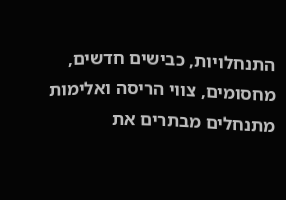התנחלויות, כבישים חדשים, מחסומים, צווי הריסה ואלימות מתנחלים מבתרים את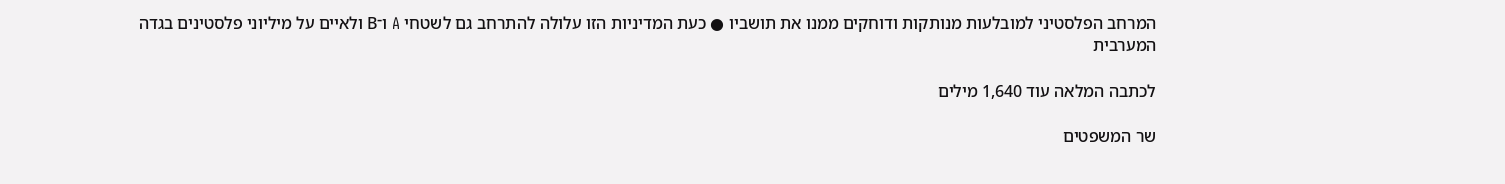המרחב הפלסטיני למובלעות מנותקות ודוחקים ממנו את תושביו ● כעת המדיניות הזו עלולה להתרחב גם לשטחי A ו־B ולאיים על מיליוני פלסטינים בגדה המערבית

לכתבה המלאה עוד 1,640 מילים

שר המשפטים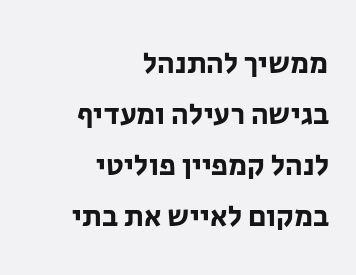ממשיך להתנהל בגישה רעילה ומעדיף לנהל קמפיין פוליטי במקום לאייש את בתי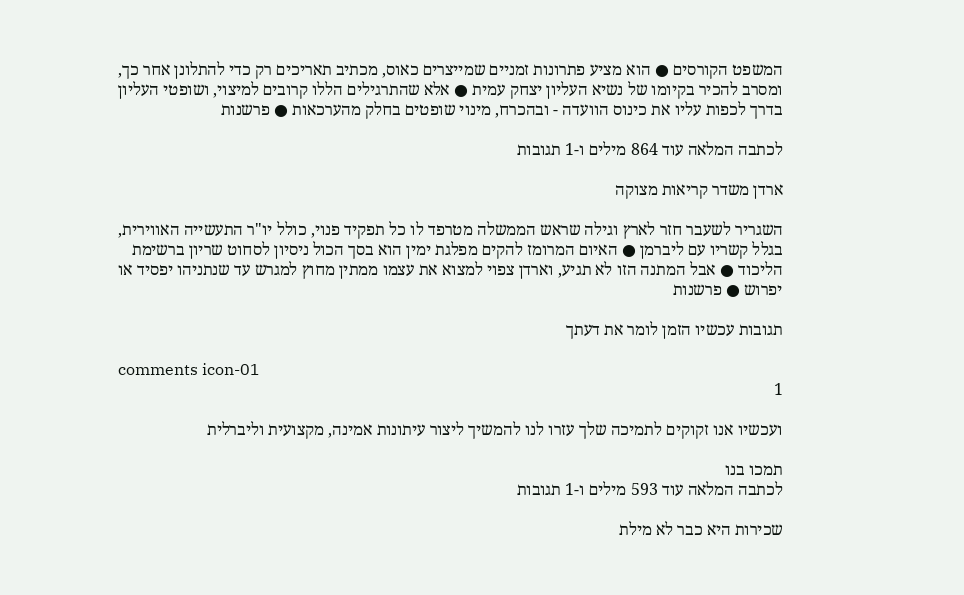המשפט הקורסים ● הוא מציע פתרונות זמניים שמייצרים כאוס, מכתיב תאריכים רק כדי להתלונן אחר כך, ומסרב להכיר בקיומו של נשיא העליון יצחק עמית ● אלא שהתרגילים הללו קרובים למיצוי, ושופטי העליון בדרך לכפות עליו את כינוס הוועדה - ובהכרח, מינוי שופטים בחלק מהערכאות ● פרשנות

לכתבה המלאה עוד 864 מילים ו-1 תגובות

ארדן משדר קריאות מצוקה

השגריר לשעבר חזר לארץ וגילה שראש הממשלה מטרפד לו כל תפקיד פנוי, כולל יו"ר התעשייה האווירית, בגלל קשריו עם ליברמן ● האיום המרומז להקים מפלגת ימין הוא בסך הכול ניסיון לסחוט שריון ברשימת הליכוד ● אבל המתנה הזו לא תגיע, וארדן צפוי למצוא את עצמו ממתין מחוץ למגרש עד שנתניהו יפסיד או יפרוש ● פרשנות

תגובות עכשיו הזמן לומר את דעתך

comments icon-01
1

ועכשיו אנו זקוקים לתמיכה שלך עזרו לנו להמשיך ליצור עיתונות אמינה, מקצועית וליברלית

תמכו בנו
לכתבה המלאה עוד 593 מילים ו-1 תגובות

שכירות היא כבר לא מילת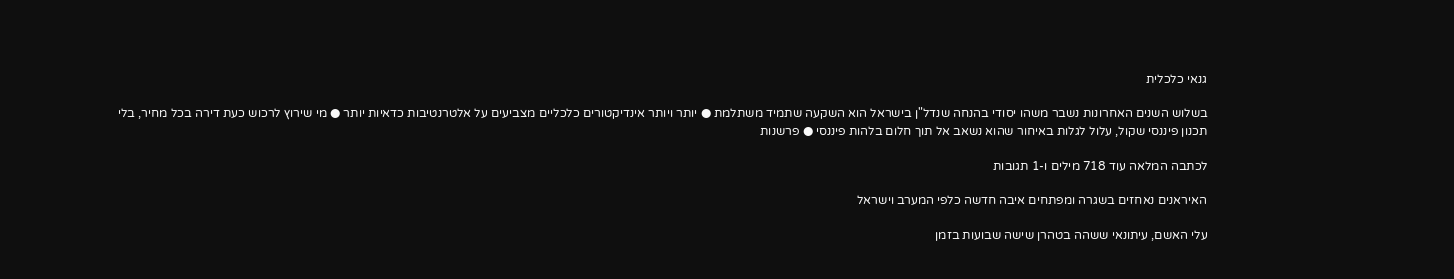גנאי כלכלית

בשלוש השנים האחרונות נשבר משהו יסודי בהנחה שנדל"ן בישראל הוא השקעה שתמיד משתלמת ● יותר ויותר אינדיקטורים כלכליים מצביעים על אלטרנטיבות כדאיות יותר ● מי שירוץ לרכוש כעת דירה בכל מחיר, בלי תכנון פיננסי שקול, עלול לגלות באיחור שהוא נשאב אל תוך חלום בלהות פיננסי ● פרשנות

לכתבה המלאה עוד 718 מילים ו-1 תגובות

האיראנים נאחזים בשגרה ומפתחים איבה חדשה כלפי המערב וישראל

עלי האשם, עיתונאי ששהה בטהרן שישה שבועות בזמן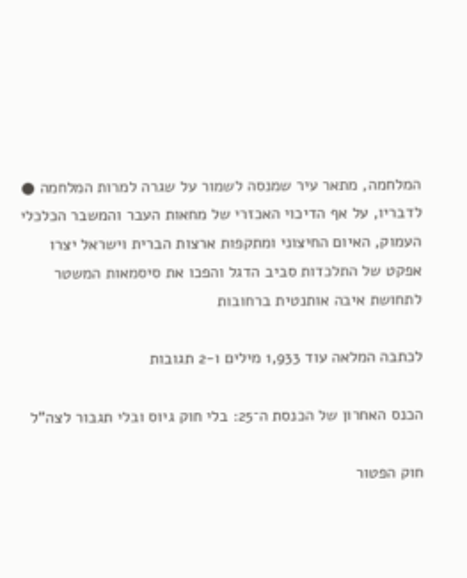המלחמה, מתאר עיר שמנסה לשמור על שגרה למרות המלחמה ● לדבריו, על אף הדיכוי האכזרי של מחאות העבר והמשבר הכלכלי העמוק, האיום החיצוני ומתקפות ארצות הברית וישראל יצרו אפקט של התלכדות סביב הדגל והפכו את סיסמאות המשטר לתחושת איבה אותנטית ברחובות

לכתבה המלאה עוד 1,933 מילים ו-2 תגובות

הכנס האחרון של הכנסת ה־25: בלי חוק גיוס ובלי תגבור לצה"ל

חוק הפטור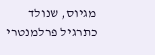מגיוס, שנולד כתרגיל פרלמנטרי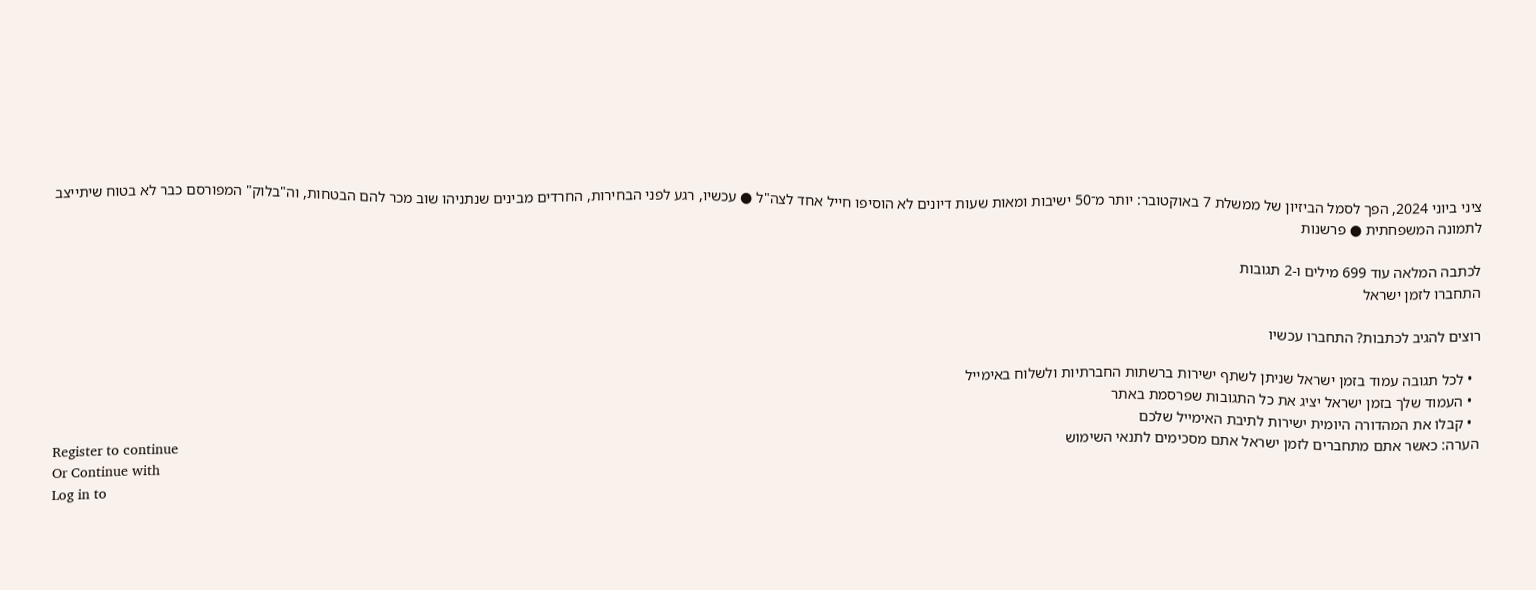ציני ביוני 2024, הפך לסמל הביזיון של ממשלת 7 באוקטובר: יותר מ־50 ישיבות ומאות שעות דיונים לא הוסיפו חייל אחד לצה"ל ● עכשיו, רגע לפני הבחירות, החרדים מבינים שנתניהו שוב מכר להם הבטחות, וה"בלוק" המפורסם כבר לא בטוח שיתייצב לתמונה המשפחתית ● פרשנות

לכתבה המלאה עוד 699 מילים ו-2 תגובות
התחברו לזמן ישראל

רוצים להגיב לכתבות? התחברו עכשיו

  • לכל תגובה עמוד בזמן ישראל שניתן לשתף ישירות ברשתות החברתיות ולשלוח באימייל
  • העמוד שלך בזמן ישראל יציג את כל התגובות שפרסמת באתר
  • קבלו את המהדורה היומית ישירות לתיבת האימייל שלכם
הערה: כאשר אתם מתחברים לזמן ישראל אתם מסכימים לתנאי השימוש
Register to continue
Or Continue with
Log in to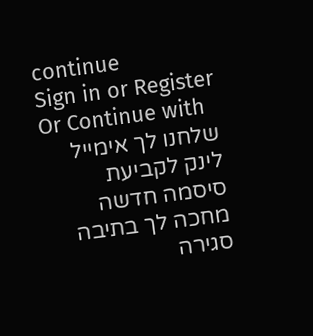continue
Sign in or Register
Or Continue with
שלחנו לך אימייל
לינק לקביעת סיסמה חדשה מחכה לך בתיבה
סגירה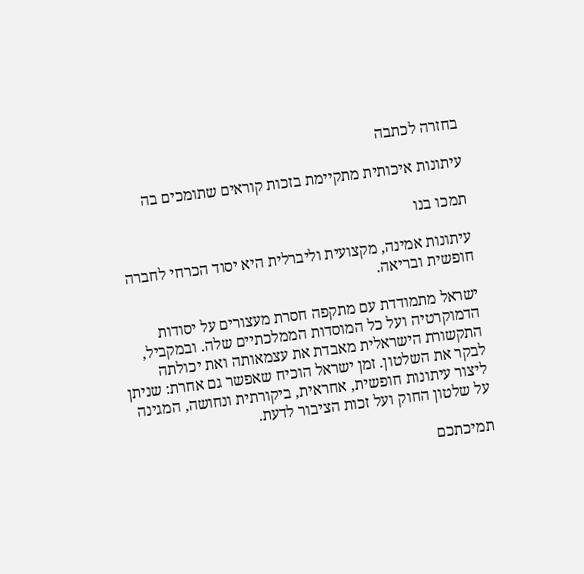בחזרה לכתבה

עיתונות איכותית מתקיימת בזכות קוראים שתומכים בה

תמכו בנו

עיתונות אמינה, מקצועית וליברלית היא יסוד הכרחי לחברה חופשית ובריאה.

ישראל מתמודדת עם מתקפה חסרת מעצורים על יסודות הדמוקרטיה ועל כל המוסדות הממלכתיים שלה. ובמקביל, התקשורת הישראלית מאבדת את עצמאותה ואת יכולתה לבקר את השלטון. זמן ישראל הוכיח שאפשר גם אחרת: שניתן ליצור עיתונות חופשית, אחראית, ביקורתית ונחושה, המגינה על שלטון החוק ועל זכות הציבור לדעת.

תמיכתכם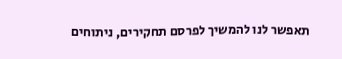תאפשר לנו להמשיך לפרסם תחקירים, ניתוחים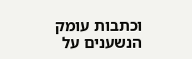וכתבות עומק הנשענים על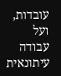עובדות, ועל עבודה עיתונאית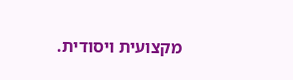מקצועית ויסודית.